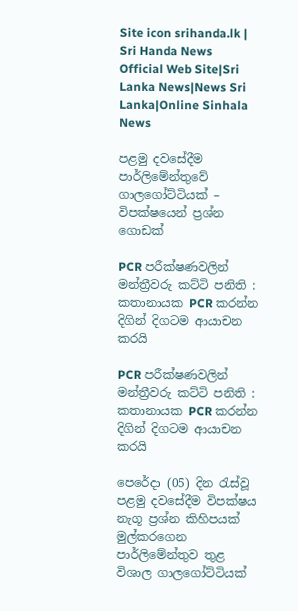Site icon srihanda.lk | Sri Handa News Official Web Site|Sri Lanka News|News Sri Lanka|Online Sinhala News

පළමු දවසේදීම පාර්ලිමේන්තුවේ ගාලගෝට්ටියක් – විපක්ෂයෙන් ප්‍රශ්න ගොඩක්

PCR පරීක්ෂණවලින් මන්ත්‍රීවරු කට්ටි පනිති : කතානායක PCR කරන්න දිගින් දිගටම ආයාචන කරයි

PCR පරීක්ෂණවලින් මන්ත්‍රීවරු කට්ටි පනිති : කතානායක PCR කරන්න දිගින් දිගටම ආයාචන කරයි

පෙරේදා (05) දින රැස්වූ පළමු දවසේදීම විපක්ෂය නැගූ ප්‍රශ්න කිහිපයක් මුල්කරගෙන පාර්ලිමේන්තුව තුළ විශාල ගාලගෝට්ටියක්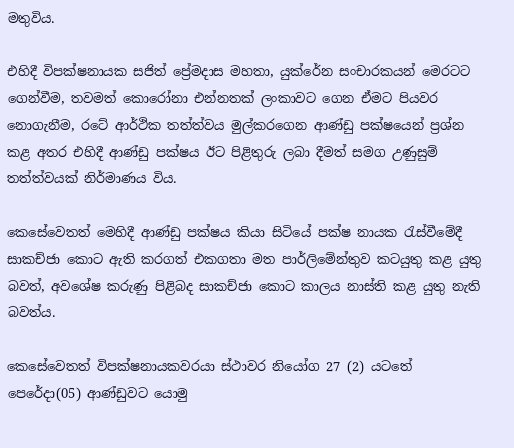මතුවිය.

එහිදී විපක්ෂනායක සජිත් ප්‍රේමදාස මහතා, යුක්රේන සංචාරකයන් මෙරටට ගෙන්වීම, තවමත් කොරෝනා එන්නතක් ලංකාවට ගෙන ඒමට පියවර නොගැනීම, රටේ ආර්ථික තත්ත්වය මුල්කරගෙන ආණ්ඩු පක්ෂයෙන් ප්‍රශ්න කළ අතර එහිදී ආණ්ඩු පක්ෂය ඊට පිළිතුරු ලබා දීමත් සමග උණුසුම් තත්ත්වයක් නිර්මාණය විය.

කෙසේවෙතත් මෙහිදී ආණ්ඩු පක්ෂය කියා සිටියේ පක්ෂ නායක රැස්වීමේදී සාකච්ජා කොට ඇති කරගත් එකගතා මත පාර්ලිමේන්තුව කටයුතු කළ යුතු බවත්, අවශේෂ කරුණු පිළිබද සාකච්ජා කොට කාලය නාස්ති කළ යුතු නැති බවත්ය.

කෙසේවෙතත් විපක්ෂනායකවරයා ස්ථාවර නියෝග 27 (2) යටතේ පෙරේදා(05) ආණ්ඩුවට යොමු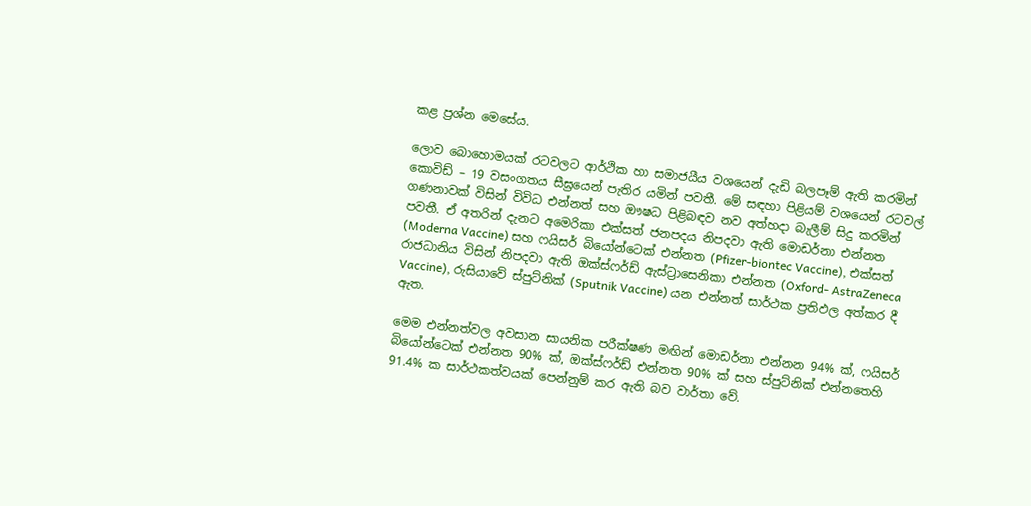කළ ප්‍රශ්න මෙසේය.

ලොව බොහොමයක් රටවලට ආර්ථික හා සමාජයීය වශයෙන් දැඩි බලපෑම් ඇති කරමින් කොවිඩ් – 19 වසංගතය සීඝ්‍ර‍යෙන් පැතිර යමින් පවතී. මේ සඳහා පිළියම් වශයෙන් රටවල් ගණනාවක් විසින් විවිධ එන්නත් සහ ඖෂධ පිළිබඳව නව අත්හදා බැලීම් සිදු කරමින් පවතී. ඒ අතරින් දැනට අමෙරිකා එක්සත් ජනපදය නිපදවා ඇති මොඩර්නා එන්නත (Moderna Vaccine) සහ ෆයිසර් බියෝන්ටෙක් එන්නත (Pfizer-biontec Vaccine), එක්සත් රාජධානිය විසින් නිපදවා ඇති ඔක්ස්ෆර්ඩ් ඇස්ට්‍රාසෙනිකා එන්නත (Oxford- AstraZeneca Vaccine), රුසියාවේ ස්පුට්නික් (Sputnik Vaccine) යන එන්නත් සාර්ථක ප්‍රතිඵල අත්කර දී ඇත.

මෙම එන්නත්වල අවසාන සායනික පරීක්ෂණ මඟින් මොඩර්නා එන්නන 94% ක්, ෆයිසර් බියෝන්ටෙක් එන්නත 90% ක්, ඔක්ස්ෆර්ඩ් එන්නත 90% ක් සහ ස්පුට්නික් එන්නතෙහි 91.4% ක සාර්ථකත්වයක් පෙන්නුම් කර ඇති බව වාර්තා වේ.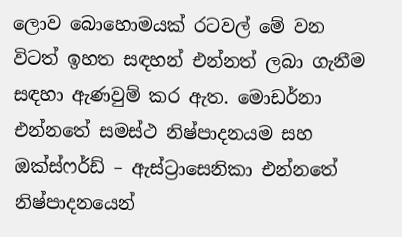ලොව බොහොමයක් රටවල් මේ වන විටත් ඉහත සඳහන් එන්නත් ලබා ගැනීම සඳහා ඇණවුම් කර ඇත. මොඩර්නා එන්නතේ සමස්ථ නිෂ්පාදනයම සහ ඔක්ස්ෆර්ඩ් – ඇස්ට්‍රාසෙනිකා එන්නතේ නිෂ්පාදනයෙන්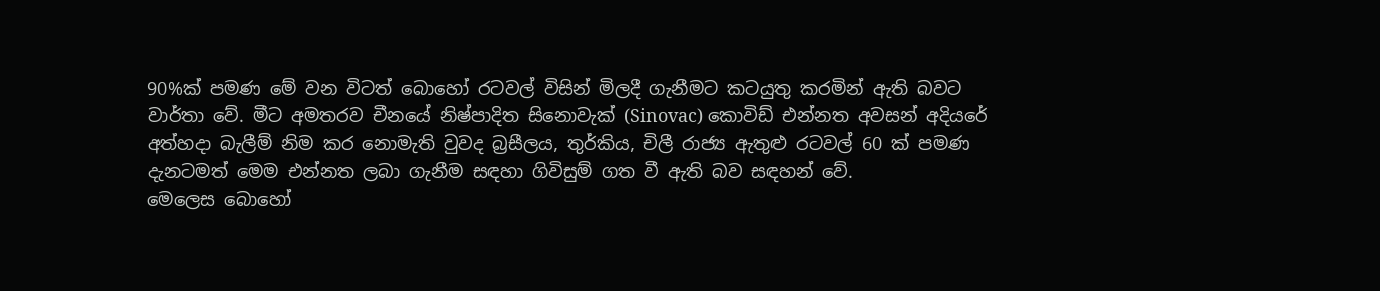90%ක් පමණ මේ වන විටත් බොහෝ රටවල් විසින් මිලදී ගැනීමට කටයුතු කරමින් ඇති බවට වාර්තා වේ. මීට අමතරව චීනයේ නිෂ්පාදිත සිනොවැක් (Sinovac) කොවිඩ් එන්නත අවසන් අදියරේ අත්හදා බැලීම් නිම කර නොමැති වුවද බ්‍රසීලය, තුර්කිය, චිලී රාජ්‍ය ඇතුළු රටවල් 60 ක් පමණ දැනටමත් මෙම එන්නත ලබා ගැනීම සඳහා ගිවිසුම් ගත වී ඇති බව සඳහන් වේ.
මෙලෙස බොහෝ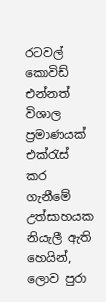රටවල් කොවිඩ් එන්නත් විශාල ප්‍රමාණයක් එක්රැස් කර ගැනීමේ උත්සාහයක නියැලී ඇති හෙයින්, ලොව පුරා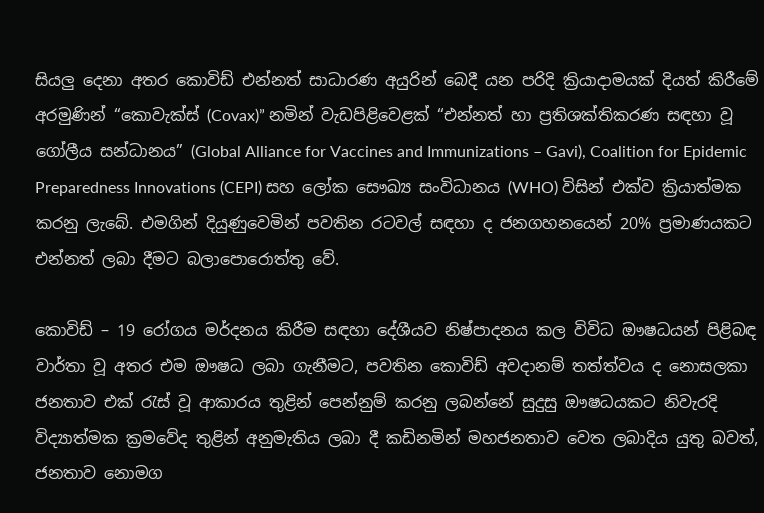සියලු දෙනා අතර කොවිඩ් එන්නත් සාධාරණ අයුරින් බෙදී යන පරිදි ක්‍රියාදාමයක් දියත් කිරීමේ අරමුණින් “කොවැක්ස් (Covax)” නමින් වැඩපිළිවෙළක් “එන්නත් හා ප්‍රතිශක්තිකරණ සඳහා වූ ගෝලීය සන්ධානය” (Global Alliance for Vaccines and Immunizations – Gavi), Coalition for Epidemic Preparedness Innovations (CEPI) සහ ලෝක සෞඛ්‍ය සංවිධානය (WHO) විසින් එක්ව ක්‍රියාත්මක කරනු ලැබේ. එමගින් දියුණුවෙමින් පවතින රටවල් සඳහා ද ජනගහනයෙන් 20% ප්‍රමාණයකට එන්නත් ලබා දීමට බලාපොරොත්තු වේ.

කොවිඩ් – 19 රෝගය මර්දනය කිරීම සඳහා දේශීයව නිෂ්පාදනය කල විවිධ ඖෂධයන් පිළිබඳ වාර්තා වූ අතර එම ඖෂධ ලබා ගැනීමට, පවතින කොවිඩ් අවදානම් තත්ත්වය ද නොසලකා ජනතාව එක් රැස් වූ ආකාරය තුළින් පෙන්නුම් කරනු ලබන්නේ සුදුසු ඖෂධයකට නිවැරදි විද්‍යාත්මක ක්‍රමවේද තුළින් අනුමැතිය ලබා දී කඩිනමින් මහජනතාව වෙත ලබාදිය යුතු බවත්, ජනතාව නොමග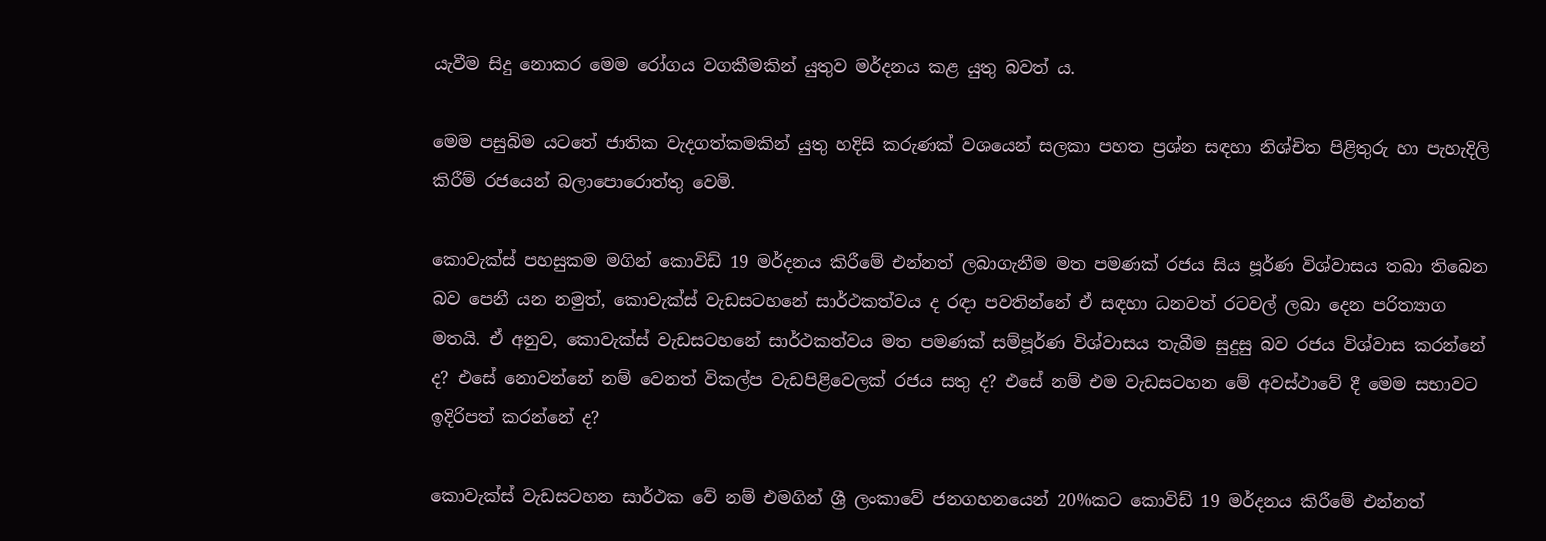යැවීම සිදු නොකර මෙම රෝගය වගකීමකින් යුතුව මර්දනය කළ යුතු බවත් ය.

මෙම පසුබිම යටතේ ජාතික වැදගත්කමකින් යුතු හදිසි කරුණක් වශයෙන් සලකා පහත ප්‍රශ්න සඳහා නිශ්චිත පිළිතුරු හා පැහැදිලි කිරීම් රජයෙන් බලාපොරොත්තු වෙමි.

කොවැක්ස් පහසුකම මගින් කොවිඩ් 19 මර්දනය කිරීමේ එන්නත් ලබාගැනීම මත පමණක් රජය සිය පූර්ණ විශ්වාසය තබා තිබෙන බව පෙනී යන නමුත්, කොවැක්ස් වැඩසටහනේ සාර්ථකත්වය ද රඳා පවතින්නේ ඒ සඳහා ධනවත් රටවල් ලබා දෙන පරිත්‍යාග මතයි. ඒ අනුව, කොවැක්ස් වැඩසටහනේ සාර්ථකත්වය මත පමණක් සම්පූර්ණ විශ්වාසය තැබීම සුදුසු බව රජය විශ්වාස කරන්නේ ද? එසේ නොවන්නේ නම් වෙනත් විකල්ප වැඩපිළිවෙලක් රජය සතු ද? එසේ නම් එම වැඩසටහන මේ අවස්ථාවේ දී මෙම සභාවට ඉදිරිපත් කරන්නේ ද?

කොවැක්ස් වැඩසටහන සාර්ථක වේ නම් එමගින් ශ්‍රී ලංකාවේ ජනගහනයෙන් 20%කට කොවිඩ් 19 මර්දනය කිරීමේ එන්නත්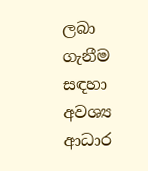ලබා ගැනීම සඳහා අවශ්‍ය ආධාර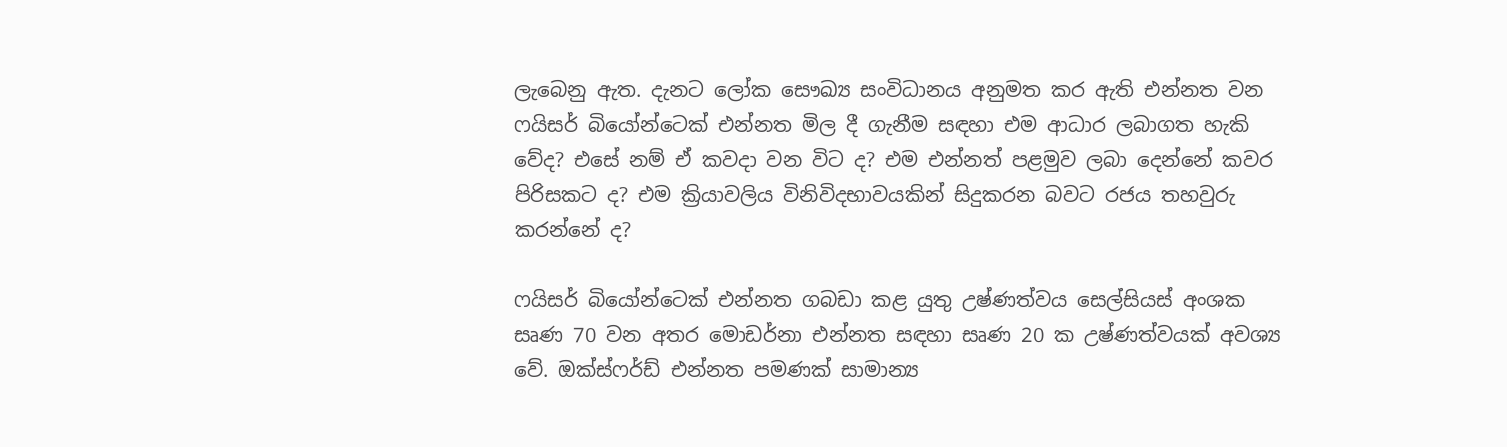ලැබෙනු ඇත. දැනට ලෝක සෞඛ්‍ය සංවිධානය අනුමත කර ඇති එන්නත වන ෆයිසර් බියෝන්ටෙක් එන්නත මිල දී ගැනීම සඳහා එම ආධාර ලබාගත හැකි වේද? එසේ නම් ඒ කවදා වන විට ද? එම එන්නත් පළමුව ලබා දෙන්නේ කවර පිරිසකට ද? එම ක්‍රියාවලිය විනිවිදභාවයකින් සිදුකරන බවට රජය තහවුරු කරන්නේ ද?

ෆයිසර් බියෝන්ටෙක් එන්නත ගබඩා කළ යුතු උෂ්ණත්වය සෙල්සියස් අංශක සෘණ 70 වන අතර මොඩර්නා එන්නත සඳහා සෘණ 20 ක උෂ්ණත්වයක් අවශ්‍ය වේ. ඔක්ස්ෆර්ඩ් එන්නත පමණක් සාමාන්‍ය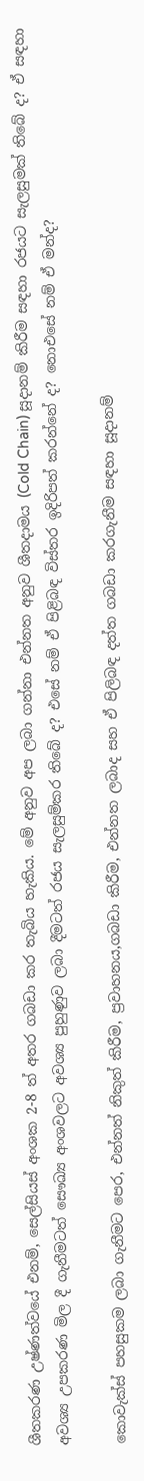ශීතකරණ උෂ්ණත්වයේ එනම්, සෙල්සියස් අංශක 2-8 ත් අතර ගබඩා කර තැබිය හැකිය. මේ අනුව අප ලබා ගන්නා එන්නත අනුව ශීතදාමය (Cold Chain) සූදානම් කිරීම සඳහා රජයට සැලසුමක් තිබේ ද? ඒ සඳහා අවශ්‍ය උපකරණ මිල දී ගැනීමටත් සෞඛ්‍ය අංශවලට අවශ්‍ය පුහුණුව ලබා දීමටත් රජය සැලසුම්කර තිබේ ද? එසේ නම් ඒ පිළිබඳ විස්තර ඉදිරිපත් කරන්නේ ද? නොඑසේ නම් ඒ මන්ද?

කොවැක්ස් පහසුකම ලබා ගැනීමට පෙර, එන්නත් නිකුත් කිරීම, ප්‍රවාහනය,ගබඩා කිරීම, එන්නත ලබාද සහ ඒ පිලිබඳ දත්ත ගබඩා කරගැනීම සඳහා සූදානම්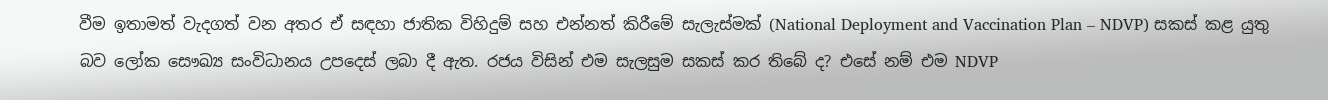වීම ඉතාමත් වැදගත් වන අතර ඒ සඳහා ජාතික විහිදුම් සහ එන්නත් කිරීමේ සැලැස්මක් (National Deployment and Vaccination Plan – NDVP) සකස් කළ යුතු බව ලෝක සෞඛ්‍ය සංවිධානය උපදෙස් ලබා දී ඇත. රජය විසින් එම සැලසුම සකස් කර තිබේ ද? එසේ නම් එම NDVP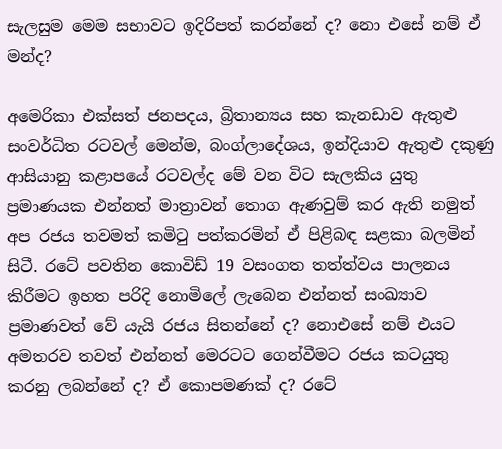සැලසුම මෙම සභාවට ඉදිරිපත් කරන්නේ ද? නො එසේ නම් ඒ මන්ද?

අමෙරිකා එක්සත් ජනපදය, බ්‍රිතාන්‍යය සහ කැනඩාව ඇතුළු සංවර්ධිත රටවල් මෙන්ම, බංග්ලාදේශය, ඉන්දියාව ඇතුළු දකුණු ආසියානු කළාපයේ රටවල්ද මේ වන විට සැලකිය යුතු ප්‍රමාණයක එන්නත් මාත්‍රාවන් තොග ඇණවුම් කර ඇති නමුත් අප රජය තවමත් කමිටු පත්කරමින් ඒ පිළිබඳ සළකා බලමින් සිටී. රටේ පවතින කොවිඩ් 19 වසංගත තත්ත්වය පාලනය කිරීමට ඉහත‌ පරිදි නොමිලේ ලැබෙන එන්නත් සංඛ්‍යාව ප්‍රමාණවත් වේ යැයි රජය සිතන්නේ ද? නොඑසේ නම් එයට අමතරව තවත් එන්නත් මෙරටට ගෙන්වීමට රජය කටයුතු කරනු ලබන්නේ ද? ඒ කොපමණක් ද? රටේ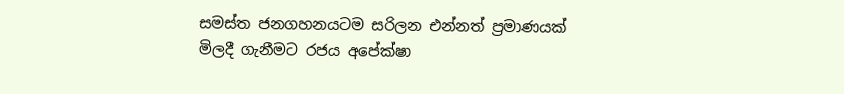සමස්ත ජනගහනයටම සරිලන එන්නත් ප්‍රමාණයක් මිලදී ගැනීමට රජය අපේක්ෂා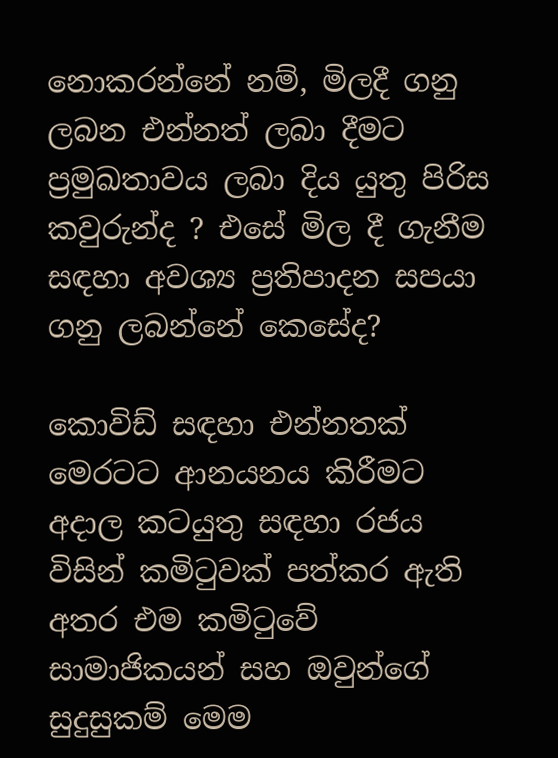නොකරන්නේ නම්, මිලදී ගනු ලබන එන්නත් ලබා දීමට ප්‍රමුඛතාවය ලබා දිය යුතු පිරිස කවුරුන්ද ? එසේ මිල දී ගැනීම සඳහා අවශ්‍ය ප්‍රතිපාදන සපයා ගනු ලබන්නේ කෙසේද?

කොවිඩ් සඳහා එන්නතක් මෙරටට ආනයනය කිරීමට අදාල කටයුතු සඳහා රජය විසින් කමිටුවක් පත්කර ඇති අතර එම කමිටුවේ සාමාජිකයන් සහ ඔවුන්ගේ සුදුසුකම් මෙම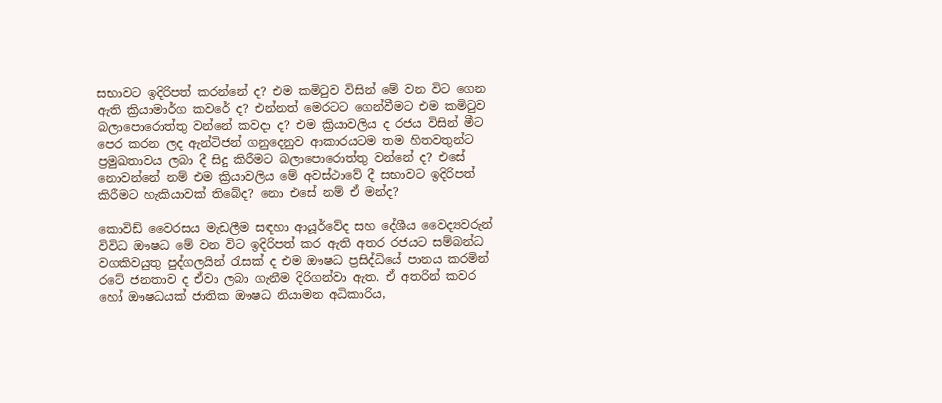සභාවට ඉදිරිපත් කරන්නේ ද? එම කමිටුව විසින් මේ වන විට ගෙන ඇති ක්‍රියාමාර්ග කවරේ ද? එන්නත් මෙරටට ගෙන්වීමට එම කමිටුව බලාපොරොත්තු වන්නේ කවදා ද? එම ක්‍රියාවලිය ද රජය විසින් මීට පෙර කරන ලද ඇන්ටිජන් ගනුදෙනුව ආකාරයටම තම හිතවතුන්ට ප්‍රමුඛතාවය ලබා දී සිදු කිරීමට බලාපොරොත්තු වන්නේ ද? එසේ නොවන්නේ නම් එම ක්‍රියාවලිය මේ අවස්ථාවේ දී සභාවට ඉදිරිපත් කිරීමට හැකියාවක් තිබේද? නො එසේ නම් ඒ මන්ද?

කොවිඩ් වෛරසය මැඩලීම සඳහා ආයූර්වේද සහ දේශීය වෛද්‍යවරුන් විවිධ ඖෂධ මේ වන විට ඉදිරිපත් කර ඇති අතර රජයට සම්බන්ධ වගකිවයුතු පුද්ගලයින් රැසක් ද එම ඖෂධ ප්‍රසිද්ධියේ පානය කරමින් රටේ ජනතාව ද ඒවා ලබා ගැනීම දිරිගන්වා ඇත. ඒ අතරින් කවර හෝ ඖෂධයක් ජාතික ඖෂධ නියාමන අධිකාරිය,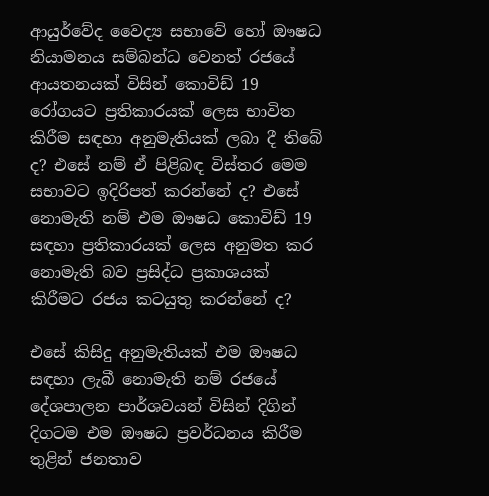ආයුර්වේද වෛද්‍ය සභාවේ හෝ ඖෂධ නියාමනය සම්බන්ධ වෙනත් රජයේ ආයතනයක් විසින් කොවිඩ් 19 රෝගයට ප්‍රතිකාරයක් ලෙස භාවිත කිරීම සඳහා අනුමැතියක් ලබා දී තිබේ ද? එසේ නම් ඒ පිළිබඳ විස්තර මෙම සභාවට ඉදිරිපත් කරන්නේ ද? එසේ නොමැති නම් එම ඖෂධ කොවිඩ් 19 සඳහා ප්‍රතිකාරයක් ලෙස අනුමත කර නොමැති බව ප්‍රසිද්ධ ප්‍රකාශයක් කිරීමට රජය කටයුතු කරන්නේ ද?

එසේ කිසිදු අනුමැතියක් එම ඖෂධ සඳහා ලැබී නොමැති නම් රජයේ දේශපාලන පාර්ශවයන් විසින් දිගින් දිගටම එම ඖෂධ ප්‍රවර්ධනය කිරීම තුළින් ජනතාව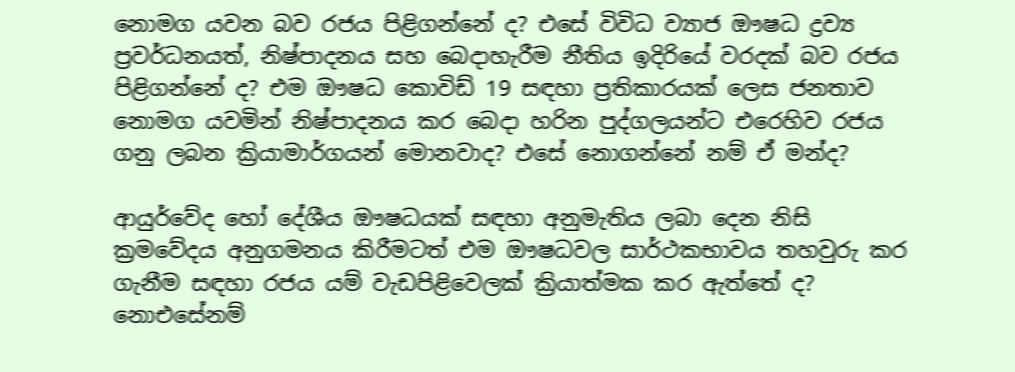නොමග යවන බව රජය පිළිගන්නේ ද? එසේ විවිධ ව්‍යාජ ඖෂධ ද්‍රව්‍ය ප්‍රවර්ධනයත්, නිෂ්පාදනය සහ බෙදාහැරීම නීතිය ඉදිරියේ වරදක් බව රජය පිළිගන්නේ ද? එම ඖෂධ කොවිඩ් 19 සඳහා ප්‍රතිකාරයක් ලෙස ජනතාව නොමග යවමින් නිෂ්පාදනය කර බෙදා හරින පුද්ගලයන්ට එරෙහිව රජය ගනු ලබන ක්‍රියාමාර්ගයන් මොනවාද? එසේ නොගන්නේ නම් ඒ මන්ද?

ආයුර්වේද හෝ දේශීය ඖෂධයක් සඳහා අනුමැතිය ලබා දෙන නිසි ක්‍රමවේදය අනුගමනය කිරීමටත් එම ඖෂධවල සාර්ථකභාවය තහවුරු කර ගැනීම සඳහා රජය යම් වැඩපිළිවෙලක් ක්‍රියාත්මක කර ඇත්තේ ද? නොඑසේනම්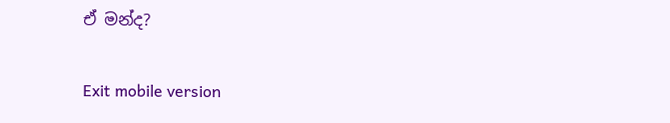ඒ මන්ද?

Exit mobile version